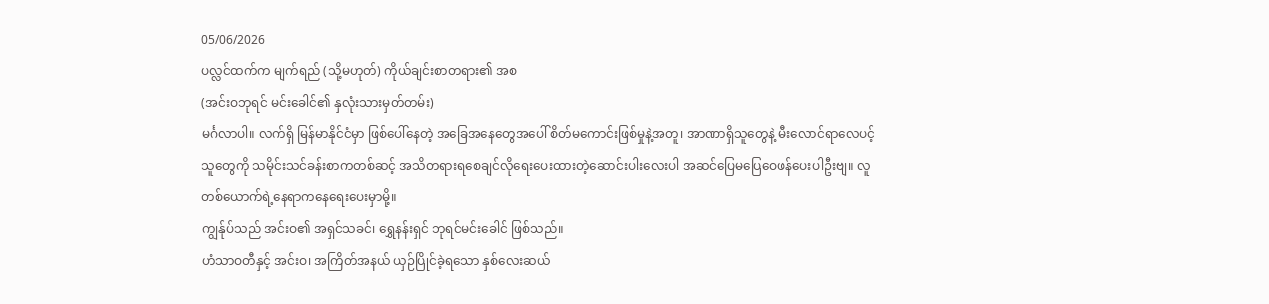05/06/2026
ပလ္လင်ထက်က မျက်ရည် (သို့မဟုတ်) ကိုယ်ချင်းစာတရား၏ အစ
(အင်းဝဘုရင် မင်းခေါင်၏ နှလုံးသားမှတ်တမ်း)
မင်္ဂလာပါ။ လက်ရှိ မြန်မာနိုင်ငံမှာ ဖြစ်ပေါ်နေတဲ့ အခြေအနေတွေအပေါ် စိတ်မကောင်းဖြစ်မှုနဲ့အတူ၊ အာဏာရှိသူတွေနဲ့ မီးလောင်ရာလေပင့်သူတွေကို သမိုင်းသင်ခန်းစာကတစ်ဆင့် အသိတရားရစေချင်လိုရေးပေးထားတဲ့ဆောင်းပါးလေးပါ အဆင်ပြေမပြေဝေဖန်ပေးပါဦးဗျ။ လူတစ်ယောက်ရဲ့နေရာကနေရေးပေးမှာမို့။
ကျွန်ုပ်သည် အင်းဝ၏ အရှင်သခင်၊ ရွှေနန်းရှင် ဘုရင်မင်းခေါင် ဖြစ်သည်။
ဟံသာဝတီနှင့် အင်းဝ၊ အကြိတ်အနယ် ယှဉ်ပြိုင်ခဲ့ရသော နှစ်လေးဆယ်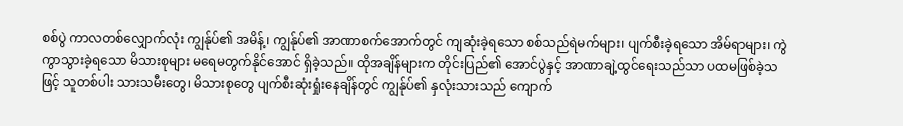စစ်ပွဲ ကာလတစ်လျှောက်လုံး ကျွန်ုပ်၏ အမိန့်၊ ကျွန်ုပ်၏ အာဏာစက်အောက်တွင် ကျဆုံးခဲ့ရသော စစ်သည်ရဲမက်များ၊ ပျက်စီးခဲ့ရသော အိမ်ရာများ၊ ကွဲကွာသွားခဲ့ရသော မိသားစုများ မရေမတွက်နိုင်အောင် ရှိခဲ့သည်။ ထိုအချိန်များက တိုင်းပြည်၏ အောင်ပွဲနှင့် အာဏာချဲ့ထွင်ရေးသည်သာ ပထမဖြစ်ခဲ့သဖြင့် သူတစ်ပါး သားသမီးတွေ၊ မိသားစုတွေ ပျက်စီးဆုံးရှုံးနေချိန်တွင် ကျွန်ုပ်၏ နှလုံးသားသည် ကျောက်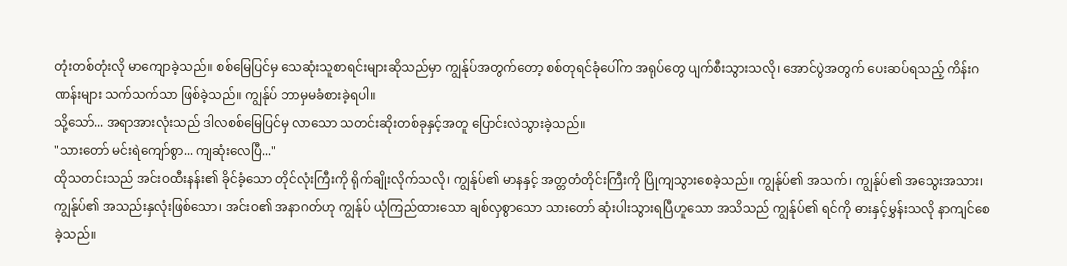တုံးတစ်တုံးလို မာကျောခဲ့သည်။ စစ်မြေပြင်မှ သေဆုံးသူစာရင်းများဆိုသည်မှာ ကျွန်ုပ်အတွက်တော့ စစ်တုရင်ခုံပေါ်က အရုပ်တွေ ပျက်စီးသွားသလို၊ အောင်ပွဲအတွက် ပေးဆပ်ရသည့် ကိန်းဂဏန်းများ သက်သက်သာ ဖြစ်ခဲ့သည်။ ကျွန်ုပ် ဘာမှမခံစားခဲ့ရပါ။
သို့သော်... အရာအားလုံးသည် ဒါလစစ်မြေပြင်မှ လာသော သတင်းဆိုးတစ်ခုနှင့်အတူ ပြောင်းလဲသွားခဲ့သည်။
"သားတော် မင်းရဲကျော်စွာ... ကျဆုံးလေပြီ..."
ထိုသတင်းသည် အင်းဝထီးနန်း၏ ခိုင်ခံ့သော တိုင်လုံးကြီးကို ရိုက်ချိုးလိုက်သလို၊ ကျွန်ုပ်၏ မာနနှင့် အတ္တတံတိုင်းကြီးကို ပြိုကျသွားစေခဲ့သည်။ ကျွန်ုပ်၏ အသက်၊ ကျွန်ုပ်၏ အသွေးအသား၊ ကျွန်ုပ်၏ အသည်းနှလုံးဖြစ်သော၊ အင်းဝ၏ အနာဂတ်ဟု ကျွန်ုပ် ယုံကြည်ထားသော ချစ်လှစွာသော သားတော် ဆုံးပါးသွားရပြီဟူသော အသိသည် ကျွန်ုပ်၏ ရင်ကို ဓားနှင့်မွှန်းသလို နာကျင်စေခဲ့သည်။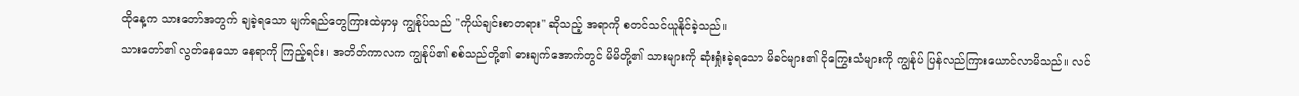ထိုနေ့က သားတော်အတွက် ချခဲ့ရသော မျက်ရည်တွေကြားထဲမှာမှ ကျွန်ုပ်သည် "ကိုယ်ချင်းစာတရား" ဆိုသည့် အရာကို စတင်သင်ယူနိုင်ခဲ့သည်။
သားတော်၏ လွတ်နေသော နေရာကို ကြည့်ရင်း၊ အတိတ်ကာလက ကျွန်ုပ်၏ စစ်သည်တို့၏ ဓားချက်အောက်တွင် မိမိတို့၏ သားများကို ဆုံးရှုံးခဲ့ရသော မိခင်များ၏ ငိုကြွေးသံများကို ကျွန်ုပ် ပြန်လည်ကြားယောင်လာမိသည်။ လင်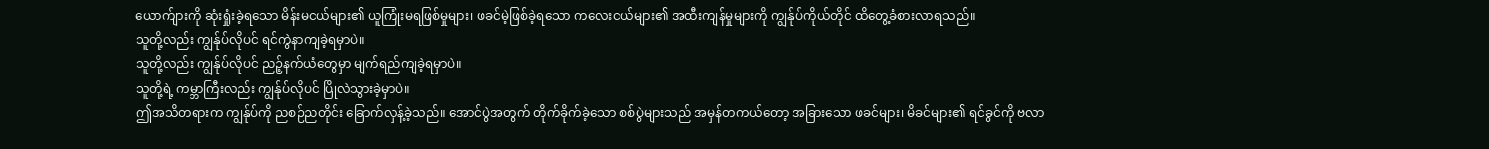ယောက်ျားကို ဆုံးရှုံးခဲ့ရသော မိန်းမငယ်များ၏ ယူကြုံးမရဖြစ်မှုများ၊ ဖခင်မဲ့ဖြစ်ခဲ့ရသော ကလေးငယ်များ၏ အထီးကျန်မှုများကို ကျွန်ုပ်ကိုယ်တိုင် ထိတွေ့ခံစားလာရသည်။
သူတို့လည်း ကျွန်ုပ်လိုပင် ရင်ကွဲနာကျခဲ့ရမှာပဲ။
သူတို့လည်း ကျွန်ုပ်လိုပင် ညဉ့်နက်ယံတွေမှာ မျက်ရည်ကျခဲ့ရမှာပဲ။
သူတို့ရဲ့ ကမ္ဘာကြီးလည်း ကျွန်ုပ်လိုပင် ပြိုလဲသွားခဲ့မှာပဲ။
ဤအသိတရားက ကျွန်ုပ်ကို ညစဉ်ညတိုင်း ခြောက်လှန့်ခဲ့သည်။ အောင်ပွဲအတွက် တိုက်ခိုက်ခဲ့သော စစ်ပွဲများသည် အမှန်တကယ်တော့ အခြားသော ဖခင်များ၊ မိခင်များ၏ ရင်ခွင်ကို ဗလာ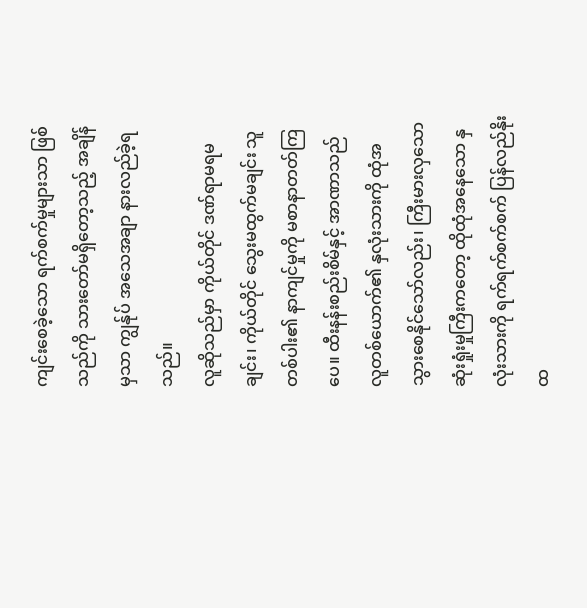ကျင်းစေခဲ့သော ရက်စက်မှုများသာ ဖြစ်သည်ကို သားတော်မရှိတော့သည့် အချိန်မှသာ ကျွန်ုပ် အသေအချာ နားလည်ခဲ့ရသည်။
လူဆိုသည်မှာ ကိုယ်တိုင် ဒဏ်ရာမရမချင်း၊ ကိုယ်တိုင် သွေးမထွက်မချင်း သူတစ်ပါး၏ နာကျင်မှုကို မစာနာတတ်ကြပေ။ ထီးနန်းစည်းစိမ်နှင့် အာဏာသည် လူတစ်ယောက်၏ နှလုံးသားကို ထုံအသွားစေနိုင်သော်လည်း၊ ကြီးမားလှသော ဆုံးရှုံးမှုကြီးကတော့ ထိုထုံအနေသော နှလုံးသားကို ရက်ရက်စက်စက် ပြန်လည်နိုးထ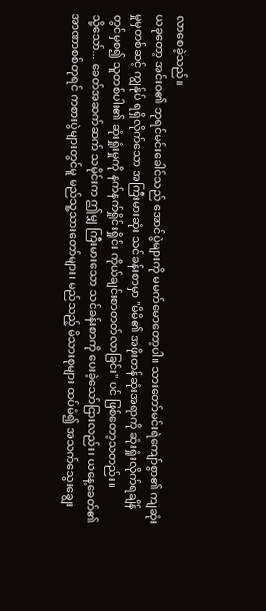လာစေခဲ့သည်။
ယခုတော့ အင်းဝ၏ ဘုရင်မင်းခေါင်သည် အောင်ပွဲများကို မမက်မောတော့ပါ။ သားတော်မင်းရဲကျော်စွာ၏ ကျဆုံးမှုမှတစ်ဆင့် ကျွန်ုပ် ရရှိလိုက်သော အကြီးမားဆုံး သင်ခန်းစာမှာ "မိမိ၏ အဖိုးတန်ဆုံးအရာကို ဆုံးရှုံးလိုက်ရချိန်တွင်မှစ၍ သူတစ်ပါး၏ ဆုံးရှုံးမှုကို နက်နက်ရှိုင်းရှိုင်း ကိုယ်ချင်းစာတတ်လာခြင်း" ပင် ဖြစ်တော့သတည်း။
သို့သော်... ခေတ်အဆက်ဆက် သမိုင်းက ဤမျှ ကြီးမားသော သင်ခန်းစာကို ပေးခဲ့သော်ငြားလည်း၊ ယနေ့ခေတ်၏ အာဏာစစ်တုရင် ကစားပွဲများတွင်မူ မည်သူ့သားတော်များ၊ မည်သည့် မိသားစုများ ထပ်မံ၍ အသက်သွေးချွေး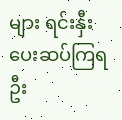များ ရင်းနှီးပေးဆပ်ကြရဦး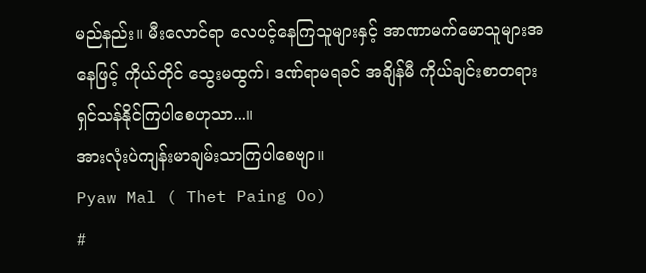မည်နည်း။ မီးလောင်ရာ လေပင့်နေကြသူများနှင့် အာဏာမက်မောသူများအနေဖြင့် ကိုယ်တိုင် သွေးမထွက်၊ ဒဏ်ရာမရခင် အချိန်မီ ကိုယ်ချင်းစာတရား ရှင်သန်နိုင်ကြပါစေဟုသာ...။
အားလုံးပဲကျန်းမာချမ်းသာကြပါစေဗျာ။
Pyaw Mal ( Thet Paing Oo)
#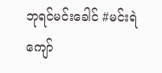ဘုရင်မင်းခေါင် #မင်းရဲကျော်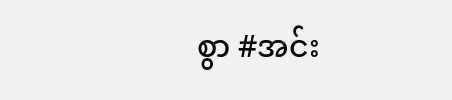စွာ #အင်း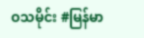ဝသမိုင်း #မြန်မာ